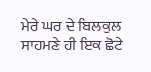ਮੇਰੇ ਘਰ ਦੇ ਬਿਲਕੁਲ ਸਾਹਮਣੇ ਹੀ ਇਕ ਛੋਟੇ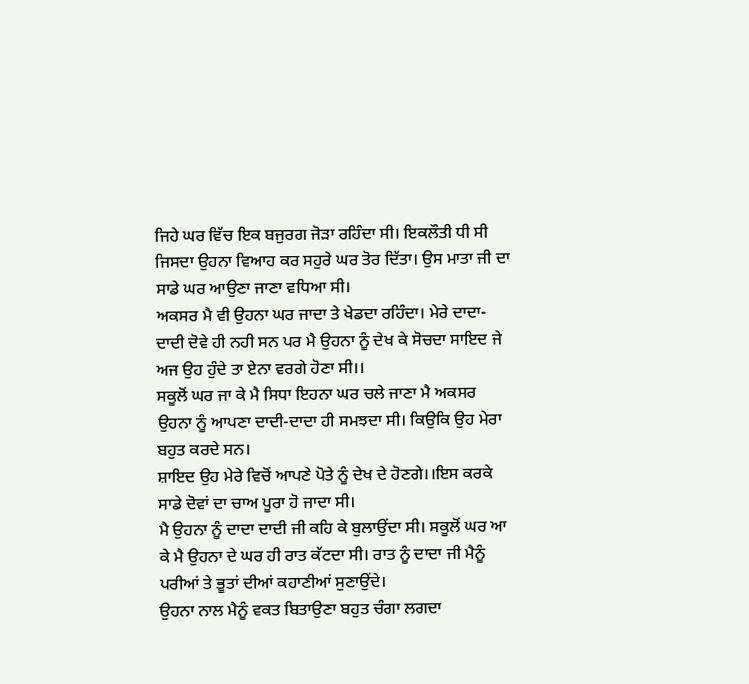ਜਿਹੇ ਘਰ ਵਿੱਚ ਇਕ ਬਜੁਰਗ ਜੋੜਾ ਰਹਿੰਦਾ ਸੀ। ਇਕਲੌਤੀ ਧੀ ਸੀ ਜਿਸਦਾ ਉਹਨਾ ਵਿਆਹ ਕਰ ਸਹੁਰੇ ਘਰ ਤੋਰ ਦਿੱਤਾ। ਉਸ ਮਾਤਾ ਜੀ ਦਾ ਸਾਡੇ ਘਰ ਆਉਣਾ ਜਾਣਾ ਵਧਿਆ ਸੀ।
ਅਕਸਰ ਮੈ ਵੀ ਉਹਨਾ ਘਰ ਜਾਦਾ ਤੇ ਖੇਡਦਾ ਰਹਿੰਦਾ। ਮੇਰੇ ਦਾਦਾ-ਦਾਦੀ ਦੋਵੇ ਹੀ ਨਹੀ ਸਨ ਪਰ ਮੈ ਉਹਨਾ ਨੂੰ ਦੇਖ ਕੇ ਸੋਚਦਾ ਸਾਇਦ ਜੇ ਅਜ ਉਹ ਹੁੰਦੇ ਤਾ ਏਨਾ ਵਰਗੇ ਹੋਣਾ ਸੀ।।
ਸਕੂਲੋਂ ਘਰ ਜਾ ਕੇ ਮੈ ਸਿਧਾ ਇਹਨਾ ਘਰ ਚਲੇ ਜਾਣਾ ਮੈ ਅਕਸਰ ਉਹਨਾ ਨੂੰ ਆਪਣਾ ਦਾਦੀ-ਦਾਦਾ ਹੀ ਸਮਝਦਾ ਸੀ। ਕਿਉਕਿ ਉਹ ਮੇਰਾ ਬਹੁਤ ਕਰਦੇ ਸਨ।
ਸ਼ਾਇਦ ਉਹ ਮੇਰੇ ਵਿਚੋਂ ਆਪਣੇ ਪੋਤੇ ਨੂੰ ਦੇਖ ਦੇ ਹੋਣਗੇ।।ਇਸ ਕਰਕੇ ਸਾਡੇ ਦੋਵਾਂ ਦਾ ਚਾਅ ਪੂਰਾ ਹੋ ਜਾਦਾ ਸੀ।
ਮੈ ਉਹਨਾ ਨੂੰ ਦਾਦਾ ਦਾਦੀ ਜੀ ਕਹਿ ਕੇ ਬੁਲਾਉਂਦਾ ਸੀ। ਸਕੂਲੋਂ ਘਰ ਆ ਕੇ ਮੈ ਉਹਨਾ ਦੇ ਘਰ ਹੀ ਰਾਤ ਕੱਟਦਾ ਸੀ। ਰਾਤ ਨੂੰ ਦਾਦਾ ਜੀ ਮੈਨੂੰ ਪਰੀਆਂ ਤੇ ਭੂਤਾਂ ਦੀਆਂ ਕਹਾਣੀਆਂ ਸੁਣਾਉਂਦੇ।
ਉਹਨਾ ਨਾਲ ਮੈਨੂੰ ਵਕਤ ਬਿਤਾਉਣਾ ਬਹੁਤ ਚੰਗਾ ਲਗਦਾ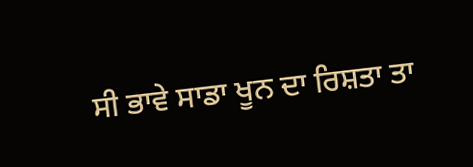ਸੀ ਭਾਵੇ ਸਾਡਾ ਖੂਨ ਦਾ ਰਿਸ਼ਤਾ ਤਾ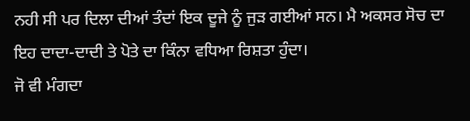ਨਹੀ ਸੀ ਪਰ ਦਿਲਾ ਦੀਆਂ ਤੰਦਾਂ ਇਕ ਦੂਜੇ ਨੂੰ ਜੁੜ ਗਈਆਂ ਸਨ। ਮੈ ਅਕਸਰ ਸੋਚ ਦਾ ਇਹ ਦਾਦਾ-ਦਾਦੀ ਤੇ ਪੋਤੇ ਦਾ ਕਿੰਨਾ ਵਧਿਆ ਰਿਸ਼ਤਾ ਹੁੰਦਾ।
ਜੋ ਵੀ ਮੰਗਦਾ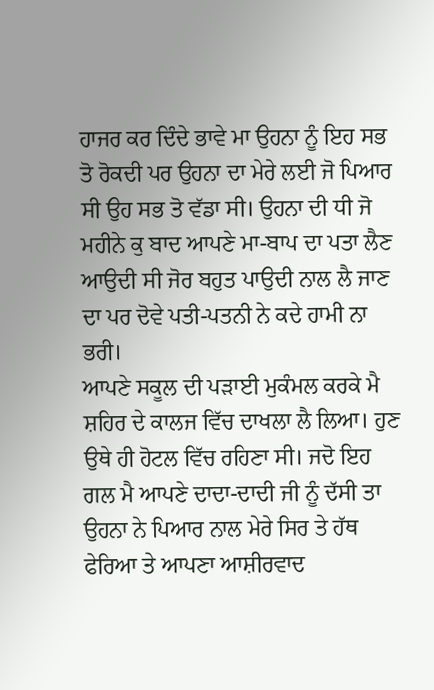ਹਾਜਰ ਕਰ ਦਿੰਦੇ ਭਾਵੇ ਮਾ ਉਹਨਾ ਨੂੰ ਇਹ ਸਭ ਤੋ ਰੋਕਦੀ ਪਰ ਉਹਨਾ ਦਾ ਮੇਰੇ ਲਈ ਜੋ ਪਿਆਰ ਸੀ ਉਹ ਸਭ ਤੋ ਵੱਡਾ ਸੀ। ਉਹਨਾ ਦੀ ਧੀ ਜੋ ਮਹੀਨੇ ਕੁ ਬਾਦ ਆਪਣੇ ਮਾ-ਬਾਪ ਦਾ ਪਤਾ ਲੈਣ ਆਉਦੀ ਸੀ ਜੋਰ ਬਹੁਤ ਪਾਉਦੀ ਨਾਲ ਲੈ ਜਾਣ ਦਾ ਪਰ ਦੋਵੇ ਪਤੀ-ਪਤਨੀ ਨੇ ਕਦੇ ਹਾਮੀ ਨਾ ਭਰੀ।
ਆਪਣੇ ਸਕੂਲ ਦੀ ਪੜਾਈ ਮੁਕੰਮਲ ਕਰਕੇ ਮੈ ਸ਼ਹਿਰ ਦੇ ਕਾਲਜ ਵਿੱਚ ਦਾਖਲਾ ਲੈ ਲਿਆ। ਹੁਣ ਉਥੇ ਹੀ ਹੋਟਲ ਵਿੱਚ ਰਹਿਣਾ ਸੀ। ਜਦੋ ਇਹ ਗਲ ਮੈ ਆਪਣੇ ਦਾਦਾ-ਦਾਦੀ ਜੀ ਨੂੰ ਦੱਸੀ ਤਾ ਉਹਨਾ ਨੇ ਪਿਆਰ ਨਾਲ ਮੇਰੇ ਸਿਰ ਤੇ ਹੱਥ ਫੇਰਿਆ ਤੇ ਆਪਣਾ ਆਸ਼ੀਰਵਾਦ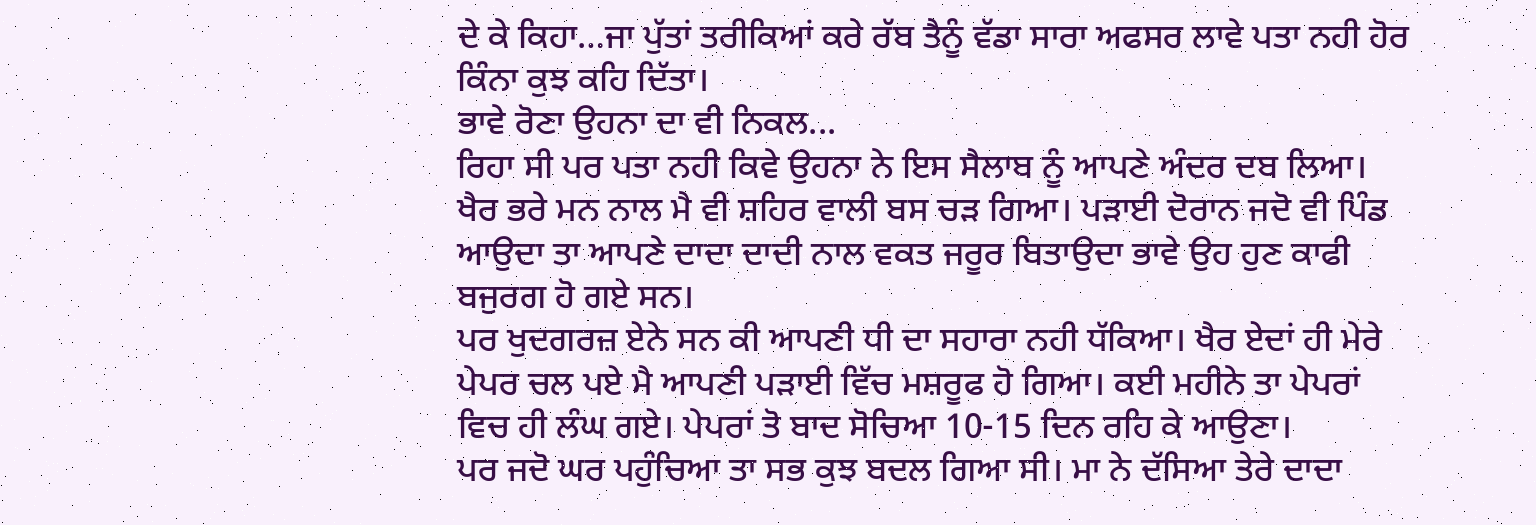ਦੇ ਕੇ ਕਿਹਾ…ਜਾ ਪੁੱਤਾਂ ਤਰੀਕਿਆਂ ਕਰੇ ਰੱਬ ਤੈਨੂੰ ਵੱਡਾ ਸਾਰਾ ਅਫਸਰ ਲਾਵੇ ਪਤਾ ਨਹੀ ਹੋਰ ਕਿੰਨਾ ਕੁਝ ਕਹਿ ਦਿੱਤਾ।
ਭਾਵੇ ਰੋਣਾ ਉਹਨਾ ਦਾ ਵੀ ਨਿਕਲ...
ਰਿਹਾ ਸੀ ਪਰ ਪਤਾ ਨਹੀ ਕਿਵੇ ਉਹਨਾ ਨੇ ਇਸ ਸੈਲਾਬ ਨੂੰ ਆਪਣੇ ਅੰਦਰ ਦਬ ਲਿਆ। ਖੈਰ ਭਰੇ ਮਨ ਨਾਲ ਮੈ ਵੀ ਸ਼ਹਿਰ ਵਾਲੀ ਬਸ ਚੜ ਗਿਆ। ਪੜਾਈ ਦੋਰਾਨ ਜਦੋ ਵੀ ਪਿੰਡ ਆਉਦਾ ਤਾ ਆਪਣੇ ਦਾਦਾ ਦਾਦੀ ਨਾਲ ਵਕਤ ਜਰੂਰ ਬਿਤਾਉਦਾ ਭਾਵੇ ਉਹ ਹੁਣ ਕਾਫੀ ਬਜੁਰਗ ਹੋ ਗਏ ਸਨ।
ਪਰ ਖੁਦਗਰਜ਼ ਏਨੇ ਸਨ ਕੀ ਆਪਣੀ ਧੀ ਦਾ ਸਹਾਰਾ ਨਹੀ ਧੱਕਿਆ। ਖੈਰ ਏਦਾਂ ਹੀ ਮੇਰੇ ਪੇਪਰ ਚਲ ਪਏ ਮੈ ਆਪਣੀ ਪੜਾਈ ਵਿੱਚ ਮਸ਼ਰੂਫ ਹੋ ਗਿਆ। ਕਈ ਮਹੀਨੇ ਤਾ ਪੇਪਰਾਂ ਵਿਚ ਹੀ ਲੰਘ ਗਏ। ਪੇਪਰਾਂ ਤੋ ਬਾਦ ਸੋਚਿਆ 10-15 ਦਿਨ ਰਹਿ ਕੇ ਆਉਣਾ।
ਪਰ ਜਦੋ ਘਰ ਪਹੁੰਚਿਆ ਤਾ ਸਭ ਕੁਝ ਬਦਲ ਗਿਆ ਸੀ। ਮਾ ਨੇ ਦੱਸਿਆ ਤੇਰੇ ਦਾਦਾ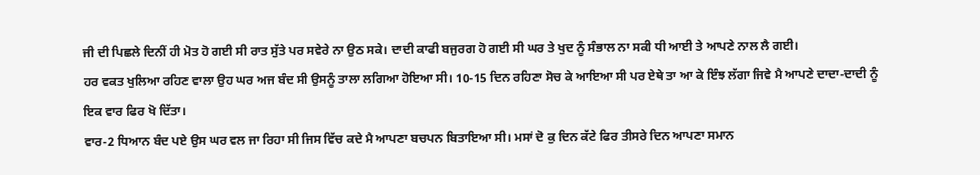ਜੀ ਦੀ ਪਿਛਲੇ ਦਿਨੀਂ ਹੀ ਮੋਤ ਹੋ ਗਈ ਸੀ ਰਾਤ ਸੁੱਤੇ ਪਰ ਸਵੇਰੇ ਨਾ ਉਠ ਸਕੇ। ਦਾਦੀ ਕਾਫੀ ਬਜੁਰਗ ਹੋ ਗਈ ਸੀ ਘਰ ਤੇ ਖੁਦ ਨੂੰ ਸੰਭਾਲ ਨਾ ਸਕੀ ਧੀ ਆਈ ਤੇ ਆਪਣੇ ਨਾਲ ਲੈ ਗਈ।
ਹਰ ਵਕਤ ਖੁਲਿਆ ਰਹਿਣ ਵਾਲਾ ਉਹ ਘਰ ਅਜ ਬੰਦ ਸੀ ਉਸਨੂੰ ਤਾਲਾ ਲਗਿਆ ਹੋਇਆ ਸੀ। 10-15 ਦਿਨ ਰਹਿਣਾ ਸੋਚ ਕੇ ਆਇਆ ਸੀ ਪਰ ਏਥੇ ਤਾ ਆ ਕੇ ਇੰਝ ਲੱਗਾ ਜਿਵੇ ਮੈ ਆਪਣੇ ਦਾਦਾ-ਦਾਦੀ ਨੂੰ ਇਕ ਵਾਰ ਫਿਰ ਖੋ ਦਿੱਤਾ।
ਵਾਰ-2 ਧਿਆਨ ਬੰਦ ਪਏ ਉਸ ਘਰ ਵਲ ਜਾ ਰਿਹਾ ਸੀ ਜਿਸ ਵਿੱਚ ਕਦੇ ਮੈ ਆਪਣਾ ਬਚਪਨ ਬਿਤਾਇਆ ਸੀ। ਮਸਾਂ ਦੋ ਕੁ ਦਿਨ ਕੱਟੇ ਫਿਰ ਤੀਸਰੇ ਦਿਨ ਆਪਣਾ ਸਮਾਨ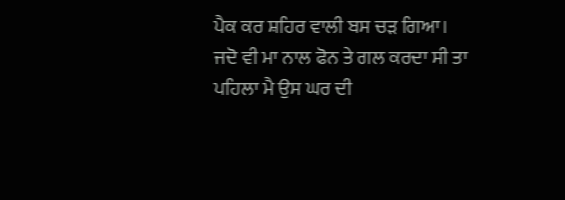ਪੈਕ ਕਰ ਸ਼ਹਿਰ ਵਾਲੀ ਬਸ ਚੜ ਗਿਆ।
ਜਦੋ ਵੀ ਮਾ ਨਾਲ ਫੋਨ ਤੇ ਗਲ ਕਰਦਾ ਸੀ ਤਾ ਪਹਿਲਾ ਮੈ ਉਸ ਘਰ ਦੀ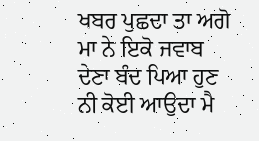ਖਬਰ ਪੁਛਦਾ ਤਾ ਅਗੋ ਮਾ ਨੇ ਇਕੋ ਜਵਾਬ ਦੇਣਾ ਬੰਦ ਪਿਆ ਹੁਣ ਨੀ ਕੋਈ ਆਉਦਾ ਮੈ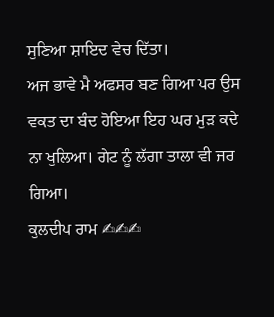ਸੁਣਿਆ ਸ਼ਾਇਦ ਵੇਚ ਦਿੱਤਾ।
ਅਜ ਭਾਵੇ ਮੈ ਅਫਸਰ ਬਣ ਗਿਆ ਪਰ ਉਸ ਵਕਤ ਦਾ ਬੰਦ ਹੋਇਆ ਇਹ ਘਰ ਮੁੜ ਕਦੇ ਨਾ ਖੁਲਿਆ। ਗੇਟ ਨੂੰ ਲੱਗਾ ਤਾਲਾ ਵੀ ਜਰ ਗਿਆ।
ਕੁਲਦੀਪ ਰਾਮ ✍✍✍